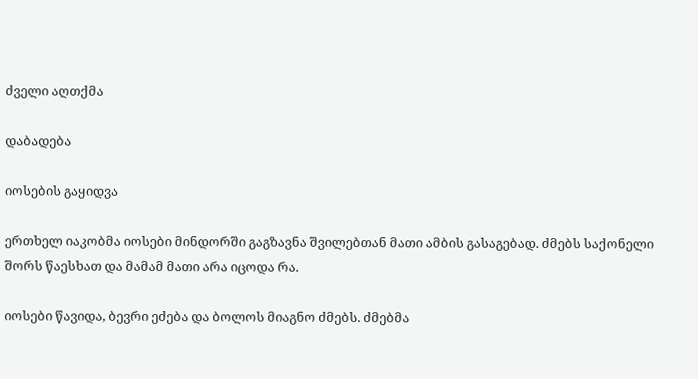ძველი აღთქმა

დაბადება

იოსების გაყიდვა

ერთხელ იაკობმა იოსები მინდორში გაგზავნა შვილებთან მათი ამბის გასაგებად. ძმებს საქონელი შორს წაესხათ და მამამ მათი არა იცოდა რა.

იოსები წავიდა, ბევრი ეძება და ბოლოს მიაგნო ძმებს. ძმებმა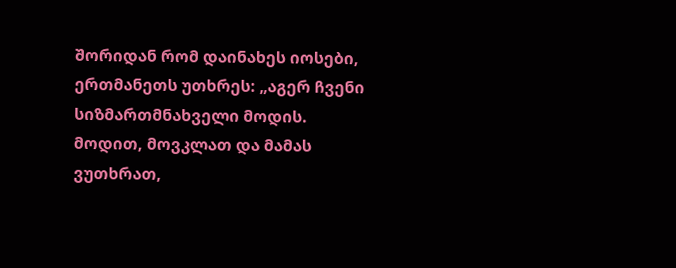შორიდან რომ დაინახეს იოსები, ერთმანეთს უთხრეს: „აგერ ჩვენი სიზმართმნახველი მოდის. მოდით, მოვკლათ და მამას ვუთხრათ,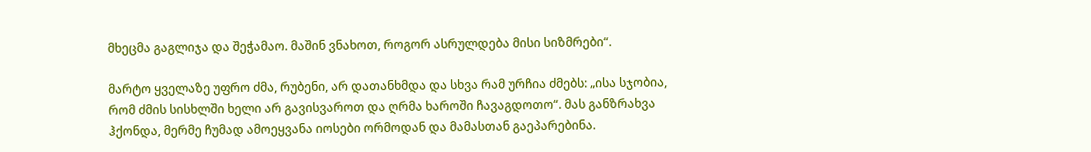მხეცმა გაგლიჯა და შეჭამაო. მაშინ ვნახოთ, როგორ ასრულდება მისი სიზმრები“.

მარტო ყველაზე უფრო ძმა, რუბენი, არ დათანხმდა და სხვა რამ ურჩია ძმებს: „ისა სჯობია, რომ ძმის სისხლში ხელი არ გავისვაროთ და ღრმა ხაროში ჩავაგდოთო“. მას განზრახვა ჰქონდა, მერმე ჩუმად ამოეყვანა იოსები ორმოდან და მამასთან გაეპარებინა.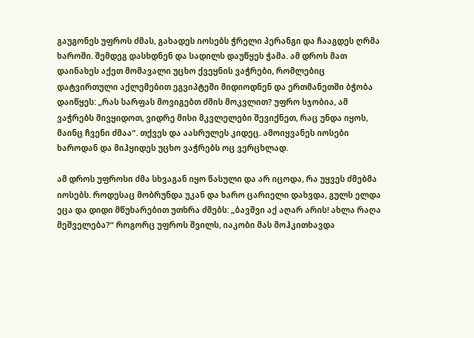გაუგონეს უფროს ძმას, გახადეს იოსებს ჭრელი პერანგი და ჩააგდეს ღრმა ხაროში. შემდეგ დასხდნენ და სადილს დაუწყეს ჭამა. ამ დროს მათ დაინახეს აქეთ მომავალი უცხო ქვეყნის ვაჭრები, რომლებიც დატვირთული აქლემებით ეგვიპტეში მიდიოდნენ და ერთმანეთში ბჭობა დაიწყეს: „რას სარფას მოვიგებთ ძმის მოკვლით? უფრო სჯობია, ამ ვაჭრებს მივყიდოთ, ვიდრე მისი მკვლელები შევიქნეთ, რაც უნდა იყოს, მაინც ჩვენი ძმაა“. თქვეს და აასრულეს კიდეც. ამოიყვანეს იოსები ხაროდან და მიჰყიდეს უცხო ვაჭრებს ოც ვერცხლად.

ამ დროს უფროსი ძმა სხვაგან იყო წასული და არ იცოდა, რა უყვეს ძმებმა იოსებს. როდესაც მობრუნდა უკან და ხარო ცარიელი დახვდა, გულს ელდა ეცა და დიდი მწუხარებით უთხრა ძმებს: „ბავშვი აქ აღარ არის! ახლა რაღა მეშველება?“ როგორც უფროს შვილს, იაკობი მას მოჰკითხავდა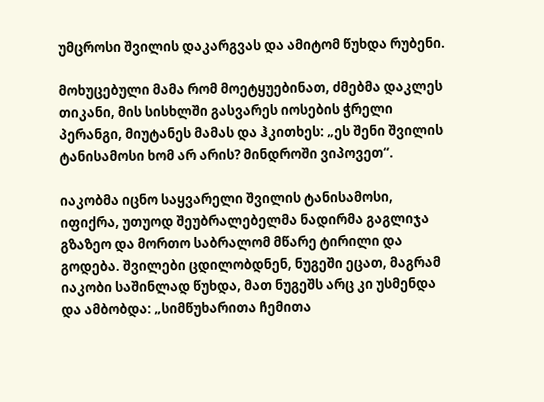უმცროსი შვილის დაკარგვას და ამიტომ წუხდა რუბენი.

მოხუცებული მამა რომ მოეტყუებინათ, ძმებმა დაკლეს თიკანი, მის სისხლში გასვარეს იოსების ჭრელი პერანგი, მიუტანეს მამას და ჰკითხეს: „ეს შენი შვილის ტანისამოსი ხომ არ არის? მინდროში ვიპოვეთ“.

იაკობმა იცნო საყვარელი შვილის ტანისამოსი, იფიქრა, უთუოდ შეუბრალებელმა ნადირმა გაგლიჯა გზაზეო და მორთო საბრალომ მწარე ტირილი და გოდება. შვილები ცდილობდნენ, ნუგეში ეცათ, მაგრამ იაკობი საშინლად წუხდა, მათ ნუგეშს არც კი უსმენდა და ამბობდა: „სიმწუხარითა ჩემითა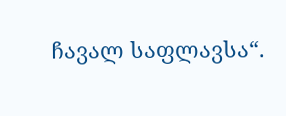ჩავალ საფლავსა“.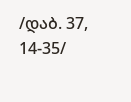/დაბ. 37, 14-35/